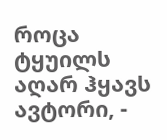როცა ტყუილს აღარ ჰყავს ავტორი, -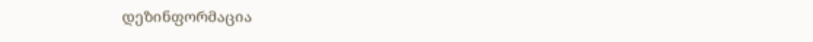დეზინფორმაცია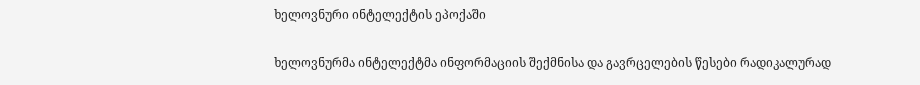ხელოვნური ინტელექტის ეპოქაში

ხელოვნურმა ინტელექტმა ინფორმაციის შექმნისა და გავრცელების წესები რადიკალურად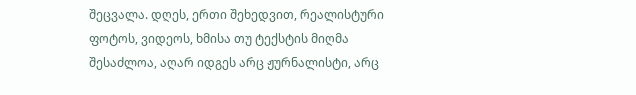შეცვალა. დღეს, ერთი შეხედვით, რეალისტური ფოტოს, ვიდეოს, ხმისა თუ ტექსტის მიღმა შესაძლოა, აღარ იდგეს არც ჟურნალისტი, არც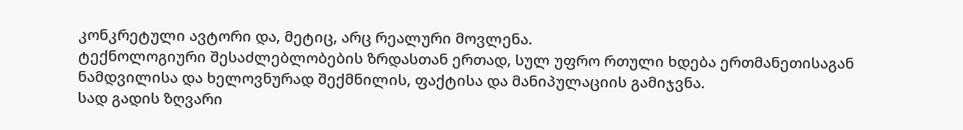კონკრეტული ავტორი და, მეტიც, არც რეალური მოვლენა.
ტექნოლოგიური შესაძლებლობების ზრდასთან ერთად, სულ უფრო რთული ხდება ერთმანეთისაგან ნამდვილისა და ხელოვნურად შექმნილის, ფაქტისა და მანიპულაციის გამიჯვნა.
სად გადის ზღვარი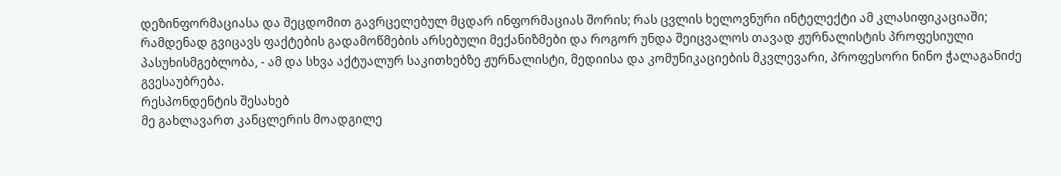დეზინფორმაციასა და შეცდომით გავრცელებულ მცდარ ინფორმაციას შორის; რას ცვლის ხელოვნური ინტელექტი ამ კლასიფიკაციაში; რამდენად გვიცავს ფაქტების გადამოწმების არსებული მექანიზმები და როგორ უნდა შეიცვალოს თავად ჟურნალისტის პროფესიული პასუხისმგებლობა, - ამ და სხვა აქტუალურ საკითხებზე ჟურნალისტი, მედიისა და კომუნიკაციების მკვლევარი, პროფესორი ნინო ჭალაგანიძე გვესაუბრება.
რესპონდენტის შესახებ
მე გახლავართ კანცლერის მოადგილე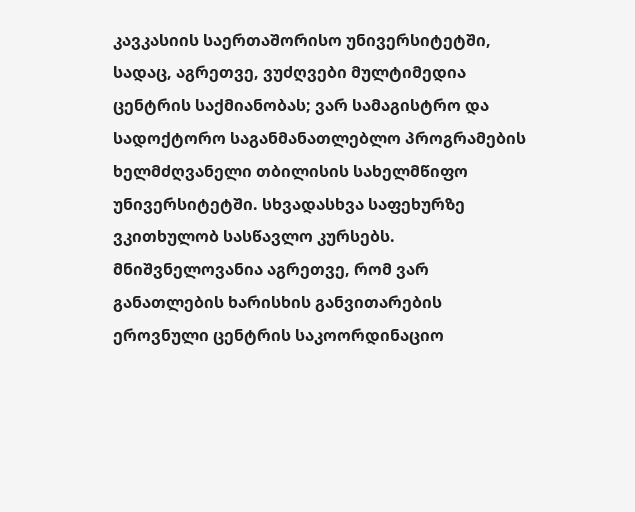კავკასიის საერთაშორისო უნივერსიტეტში, სადაც, აგრეთვე, ვუძღვები მულტიმედია ცენტრის საქმიანობას; ვარ სამაგისტრო და სადოქტორო საგანმანათლებლო პროგრამების ხელმძღვანელი თბილისის სახელმწიფო უნივერსიტეტში. სხვადასხვა საფეხურზე ვკითხულობ სასწავლო კურსებს.
მნიშვნელოვანია აგრეთვე, რომ ვარ განათლების ხარისხის განვითარების ეროვნული ცენტრის საკოორდინაციო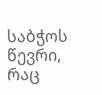საბჭოს წევრი, რაც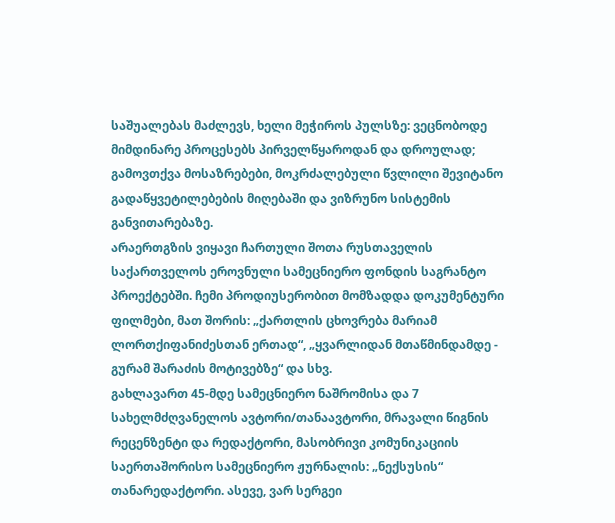საშუალებას მაძლევს, ხელი მეჭიროს პულსზე: ვეცნობოდე მიმდინარე პროცესებს პირველწყაროდან და დროულად; გამოვთქვა მოსაზრებები, მოკრძალებული წვლილი შევიტანო გადაწყვეტილებების მიღებაში და ვიზრუნო სისტემის განვითარებაზე.
არაერთგზის ვიყავი ჩართული შოთა რუსთაველის საქართველოს ეროვნული სამეცნიერო ფონდის საგრანტო პროექტებში. ჩემი პროდიუსერობით მომზადდა დოკუმენტური ფილმები, მათ შორის: „ქართლის ცხოვრება მარიამ ლორთქიფანიძესთან ერთად“, „ყვარლიდან მთაწმინდამდე - გურამ შარაძის მოტივებზე“ და სხვ.
გახლავართ 45-მდე სამეცნიერო ნაშრომისა და 7 სახელმძღვანელოს ავტორი/თანაავტორი, მრავალი წიგნის რეცენზენტი და რედაქტორი, მასობრივი კომუნიკაციის საერთაშორისო სამეცნიერო ჟურნალის: „ნექსუსის“ თანარედაქტორი. ასევე, ვარ სერგეი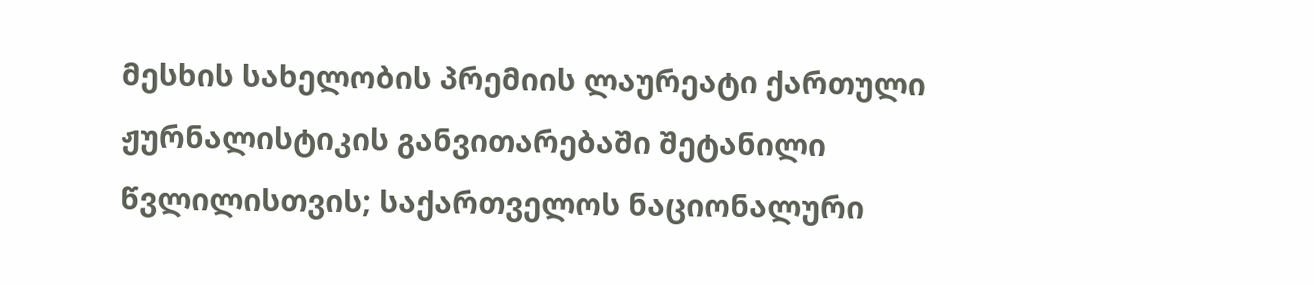მესხის სახელობის პრემიის ლაურეატი ქართული ჟურნალისტიკის განვითარებაში შეტანილი წვლილისთვის; საქართველოს ნაციონალური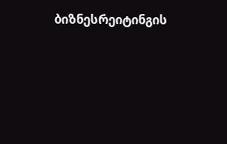ბიზნესრეიტინგის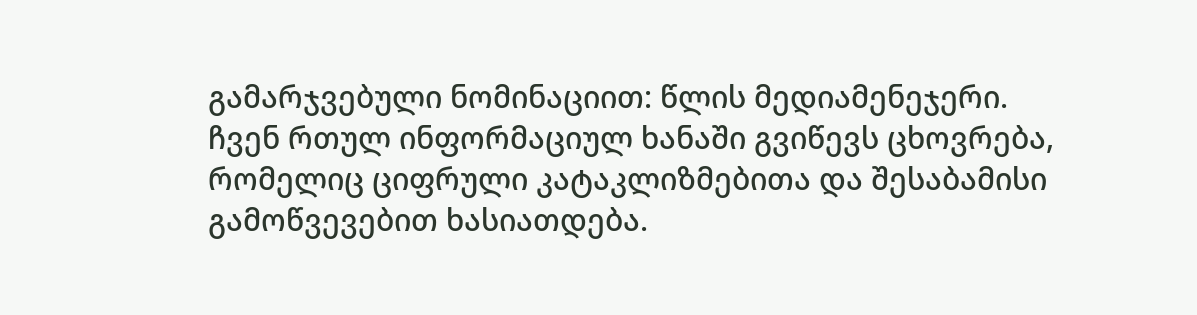გამარჯვებული ნომინაციით: წლის მედიამენეჯერი.
ჩვენ რთულ ინფორმაციულ ხანაში გვიწევს ცხოვრება, რომელიც ციფრული კატაკლიზმებითა და შესაბამისი გამოწვევებით ხასიათდება.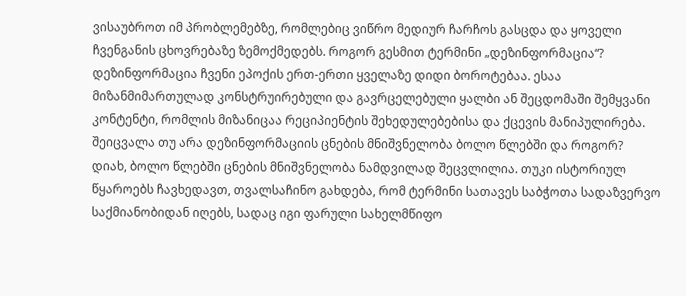ვისაუბროთ იმ პრობლემებზე, რომლებიც ვიწრო მედიურ ჩარჩოს გასცდა და ყოველი ჩვენგანის ცხოვრებაზე ზემოქმედებს. როგორ გესმით ტერმინი „დეზინფორმაცია“?
დეზინფორმაცია ჩვენი ეპოქის ერთ-ერთი ყველაზე დიდი ბოროტებაა. ესაა მიზანმიმართულად კონსტრუირებული და გავრცელებული ყალბი ან შეცდომაში შემყვანი კონტენტი, რომლის მიზანიცაა რეციპიენტის შეხედულებებისა და ქცევის მანიპულირება.
შეიცვალა თუ არა დეზინფორმაციის ცნების მნიშვნელობა ბოლო წლებში და როგორ?
დიახ, ბოლო წლებში ცნების მნიშვნელობა ნამდვილად შეცვლილია. თუკი ისტორიულ წყაროებს ჩავხედავთ, თვალსაჩინო გახდება, რომ ტერმინი სათავეს საბჭოთა სადაზვერვო საქმიანობიდან იღებს, სადაც იგი ფარული სახელმწიფო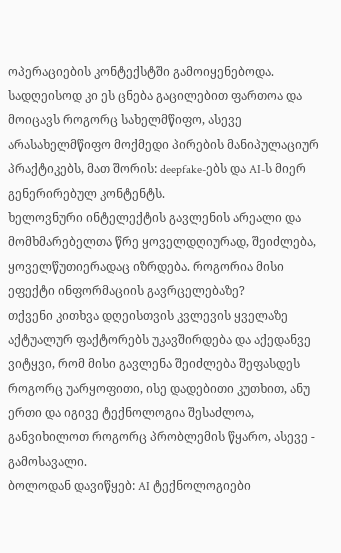ოპერაციების კონტექსტში გამოიყენებოდა. სადღეისოდ კი ეს ცნება გაცილებით ფართოა და მოიცავს როგორც სახელმწიფო, ასევე არასახელმწიფო მოქმედი პირების მანიპულაციურ პრაქტიკებს, მათ შორის: deepfake-ებს და AI-ს მიერ გენერირებულ კონტენტს.
ხელოვნური ინტელექტის გავლენის არეალი და მომხმარებელთა წრე ყოველდღიურად, შეიძლება, ყოველწუთიერადაც იზრდება. როგორია მისი ეფექტი ინფორმაციის გავრცელებაზე?
თქვენი კითხვა დღეისთვის კვლევის ყველაზე აქტუალურ ფაქტორებს უკავშირდება და აქედანვე ვიტყვი, რომ მისი გავლენა შეიძლება შეფასდეს როგორც უარყოფითი, ისე დადებითი კუთხით, ანუ ერთი და იგივე ტექნოლოგია შესაძლოა, განვიხილოთ როგორც პრობლემის წყარო, ასევე - გამოსავალი.
ბოლოდან დავიწყებ: AI ტექნოლოგიები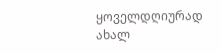ყოველდღიურად ახალ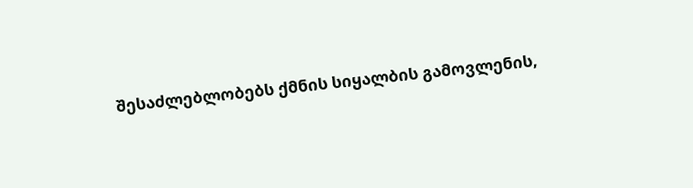შესაძლებლობებს ქმნის სიყალბის გამოვლენის,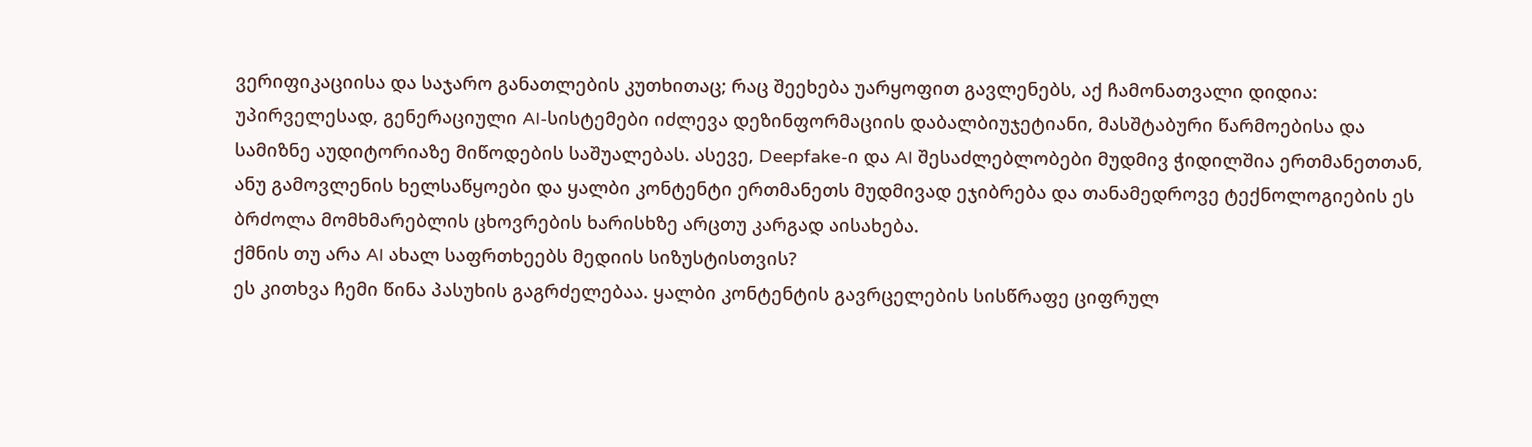ვერიფიკაციისა და საჯარო განათლების კუთხითაც; რაც შეეხება უარყოფით გავლენებს, აქ ჩამონათვალი დიდია: უპირველესად, გენერაციული AI-სისტემები იძლევა დეზინფორმაციის დაბალბიუჯეტიანი, მასშტაბური წარმოებისა და სამიზნე აუდიტორიაზე მიწოდების საშუალებას. ასევე, Deepfake-ი და AI შესაძლებლობები მუდმივ ჭიდილშია ერთმანეთთან, ანუ გამოვლენის ხელსაწყოები და ყალბი კონტენტი ერთმანეთს მუდმივად ეჯიბრება და თანამედროვე ტექნოლოგიების ეს ბრძოლა მომხმარებლის ცხოვრების ხარისხზე არცთუ კარგად აისახება.
ქმნის თუ არა AI ახალ საფრთხეებს მედიის სიზუსტისთვის?
ეს კითხვა ჩემი წინა პასუხის გაგრძელებაა. ყალბი კონტენტის გავრცელების სისწრაფე ციფრულ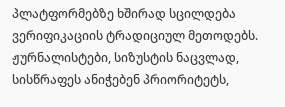პლატფორმებზე ხშირად სცილდება ვერიფიკაციის ტრადიციულ მეთოდებს. ჟურნალისტები, სიზუსტის ნაცვლად, სისწრაფეს ანიჭებენ პრიორიტეტს,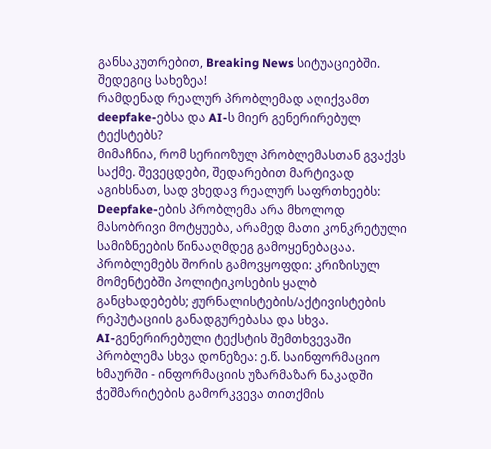განსაკუთრებით, Breaking News სიტუაციებში. შედეგიც სახეზეა!
რამდენად რეალურ პრობლემად აღიქვამთ deepfake-ებსა და AI-ს მიერ გენერირებულ ტექსტებს?
მიმაჩნია, რომ სერიოზულ პრობლემასთან გვაქვს საქმე. შევეცდები, შედარებით მარტივად აგიხსნათ, სად ვხედავ რეალურ საფრთხეებს:
Deepfake-ების პრობლემა არა მხოლოდ მასობრივი მოტყუება, არამედ მათი კონკრეტული სამიზნეების წინააღმდეგ გამოყენებაცაა. პრობლემებს შორის გამოვყოფდი: კრიზისულ მომენტებში პოლიტიკოსების ყალბ განცხადებებს; ჟურნალისტების/აქტივისტების რეპუტაციის განადგურებასა და სხვა.
AI-გენერირებული ტექსტის შემთხვევაში პრობლემა სხვა დონეზეა: ე.წ. საინფორმაციო ხმაურში - ინფორმაციის უზარმაზარ ნაკადში ჭეშმარიტების გამორკვევა თითქმის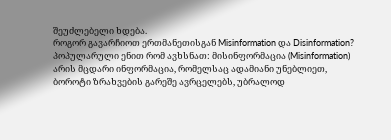შეუძლებელი ხდება.
როგორ გავარჩიოთ ერთმანეთისგან Misinformation და Disinformation?
პოპულარული ენით რომ ავხსნათ: მისინფორმაცია (Misinformation) არის მცდარი ინფორმაცია, რომელსაც ადამიანი უნებლიეთ, ბოროტი ზრახვების გარეშე ავრცელებს, უბრალოდ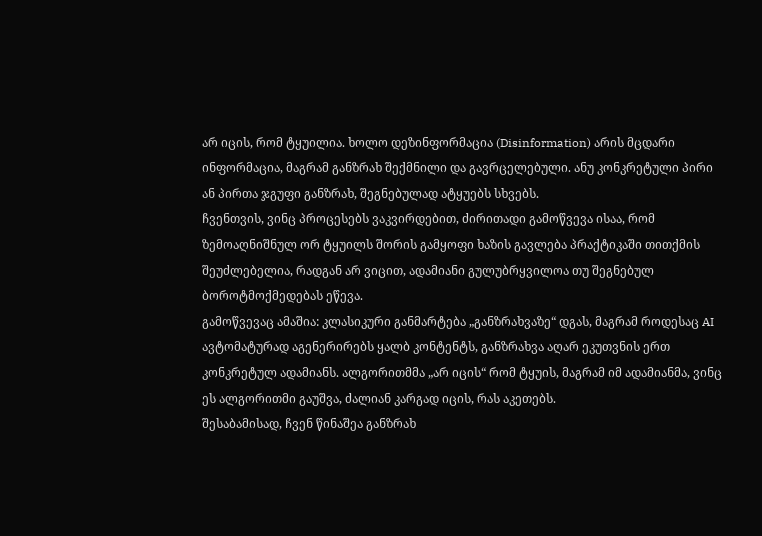არ იცის, რომ ტყუილია. ხოლო დეზინფორმაცია (Disinformation) არის მცდარი ინფორმაცია, მაგრამ განზრახ შექმნილი და გავრცელებული. ანუ კონკრეტული პირი ან პირთა ჯგუფი განზრახ, შეგნებულად ატყუებს სხვებს.
ჩვენთვის, ვინც პროცესებს ვაკვირდებით, ძირითადი გამოწვევა ისაა, რომ ზემოაღნიშნულ ორ ტყუილს შორის გამყოფი ხაზის გავლება პრაქტიკაში თითქმის შეუძლებელია, რადგან არ ვიცით, ადამიანი გულუბრყვილოა თუ შეგნებულ ბოროტმოქმედებას ეწევა.
გამოწვევაც ამაშია: კლასიკური განმარტება „განზრახვაზე“ დგას, მაგრამ როდესაც AI ავტომატურად აგენერირებს ყალბ კონტენტს, განზრახვა აღარ ეკუთვნის ერთ კონკრეტულ ადამიანს. ალგორითმმა „არ იცის“ რომ ტყუის, მაგრამ იმ ადამიანმა, ვინც ეს ალგორითმი გაუშვა, ძალიან კარგად იცის, რას აკეთებს.
შესაბამისად, ჩვენ წინაშეა განზრახ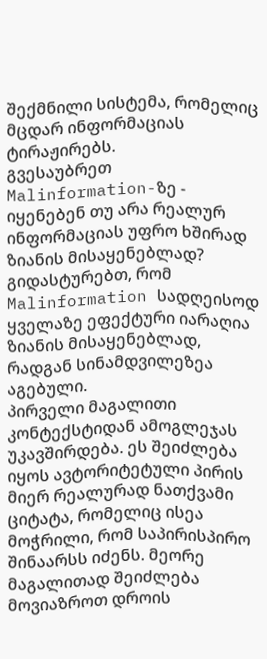შექმნილი სისტემა, რომელიც მცდარ ინფორმაციას ტირაჟირებს.
გვესაუბრეთ Malinformation-ზე - იყენებენ თუ არა რეალურ ინფორმაციას უფრო ხშირად ზიანის მისაყენებლად?
გიდასტურებთ, რომ Malinformation სადღეისოდ ყველაზე ეფექტური იარაღია ზიანის მისაყენებლად, რადგან სინამდვილეზეა აგებული.
პირველი მაგალითი კონტექსტიდან ამოგლეჯას უკავშირდება. ეს შეიძლება იყოს ავტორიტეტული პირის მიერ რეალურად ნათქვამი ციტატა, რომელიც ისეა მოჭრილი, რომ საპირისპირო შინაარსს იძენს. მეორე მაგალითად შეიძლება მოვიაზროთ დროის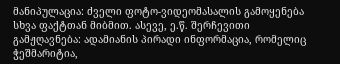მანიპულაცია: ძველი ფოტო-ვიდეომასალის გამოყენება სხვა ფაქტთან მიბმით. ასევე, ე.წ. შერჩევითი გამჟღავნება: ადამიანის პირადი ინფორმაცია, რომელიც ჭეშმარიტია,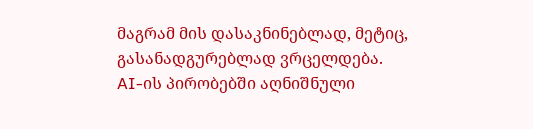მაგრამ მის დასაკნინებლად, მეტიც, გასანადგურებლად ვრცელდება.
AI-ის პირობებში აღნიშნული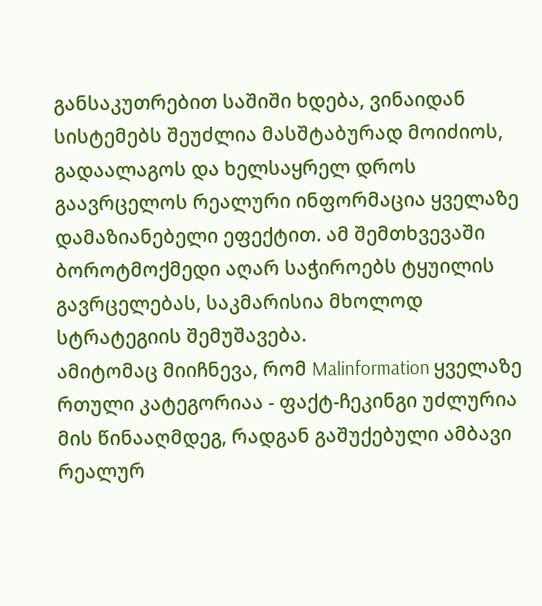განსაკუთრებით საშიში ხდება, ვინაიდან სისტემებს შეუძლია მასშტაბურად მოიძიოს, გადაალაგოს და ხელსაყრელ დროს გაავრცელოს რეალური ინფორმაცია ყველაზე დამაზიანებელი ეფექტით. ამ შემთხვევაში ბოროტმოქმედი აღარ საჭიროებს ტყუილის გავრცელებას, საკმარისია მხოლოდ სტრატეგიის შემუშავება.
ამიტომაც მიიჩნევა, რომ Malinformation ყველაზე რთული კატეგორიაა - ფაქტ-ჩეკინგი უძლურია მის წინააღმდეგ, რადგან გაშუქებული ამბავი რეალურ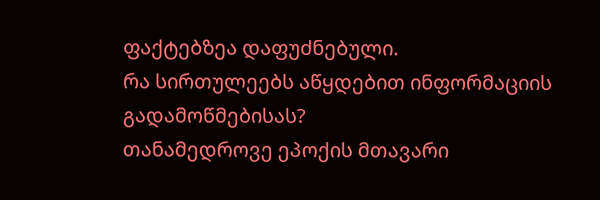ფაქტებზეა დაფუძნებული.
რა სირთულეებს აწყდებით ინფორმაციის გადამოწმებისას?
თანამედროვე ეპოქის მთავარი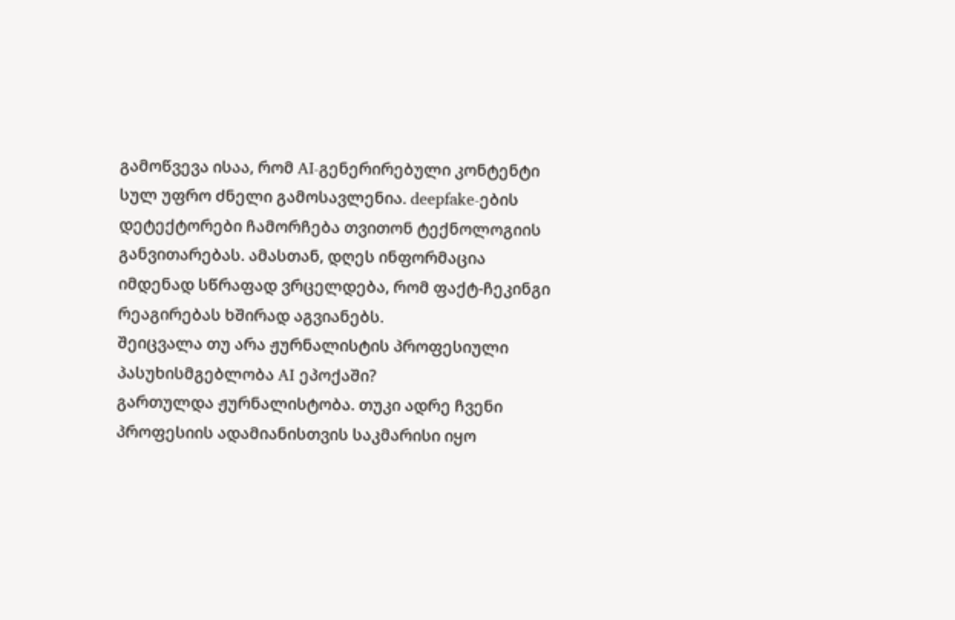გამოწვევა ისაა, რომ AI-გენერირებული კონტენტი სულ უფრო ძნელი გამოსავლენია. deepfake-ების დეტექტორები ჩამორჩება თვითონ ტექნოლოგიის განვითარებას. ამასთან, დღეს ინფორმაცია იმდენად სწრაფად ვრცელდება, რომ ფაქტ-ჩეკინგი რეაგირებას ხშირად აგვიანებს.
შეიცვალა თუ არა ჟურნალისტის პროფესიული პასუხისმგებლობა AI ეპოქაში?
გართულდა ჟურნალისტობა. თუკი ადრე ჩვენი პროფესიის ადამიანისთვის საკმარისი იყო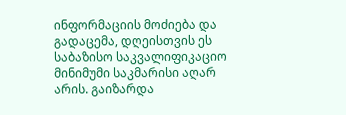ინფორმაციის მოძიება და გადაცემა, დღეისთვის ეს საბაზისო საკვალიფიკაციო მინიმუმი საკმარისი აღარ არის. გაიზარდა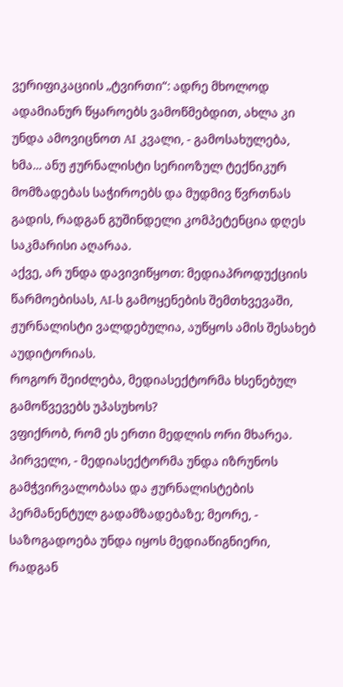ვერიფიკაციის „ტვირთი“: ადრე მხოლოდ ადამიანურ წყაროებს ვამოწმებდით, ახლა კი უნდა ამოვიცნოთ AI კვალი, - გამოსახულება, ხმა... ანუ ჟურნალისტი სერიოზულ ტექნიკურ მომზადებას საჭიროებს და მუდმივ წვრთნას გადის, რადგან გუშინდელი კომპეტენცია დღეს საკმარისი აღარაა.
აქვე, არ უნდა დავივიწყოთ: მედიაპროდუქციის წარმოებისას, AI-ს გამოყენების შემთხვევაში, ჟურნალისტი ვალდებულია, აუწყოს ამის შესახებ აუდიტორიას.
როგორ შეიძლება, მედიასექტორმა ხსენებულ გამოწვევებს უპასუხოს?
ვფიქრობ, რომ ეს ერთი მედლის ორი მხარეა. პირველი, - მედიასექტორმა უნდა იზრუნოს გამჭვირვალობასა და ჟურნალისტების პერმანენტულ გადამზადებაზე; მეორე, - საზოგადოება უნდა იყოს მედიაწიგნიერი, რადგან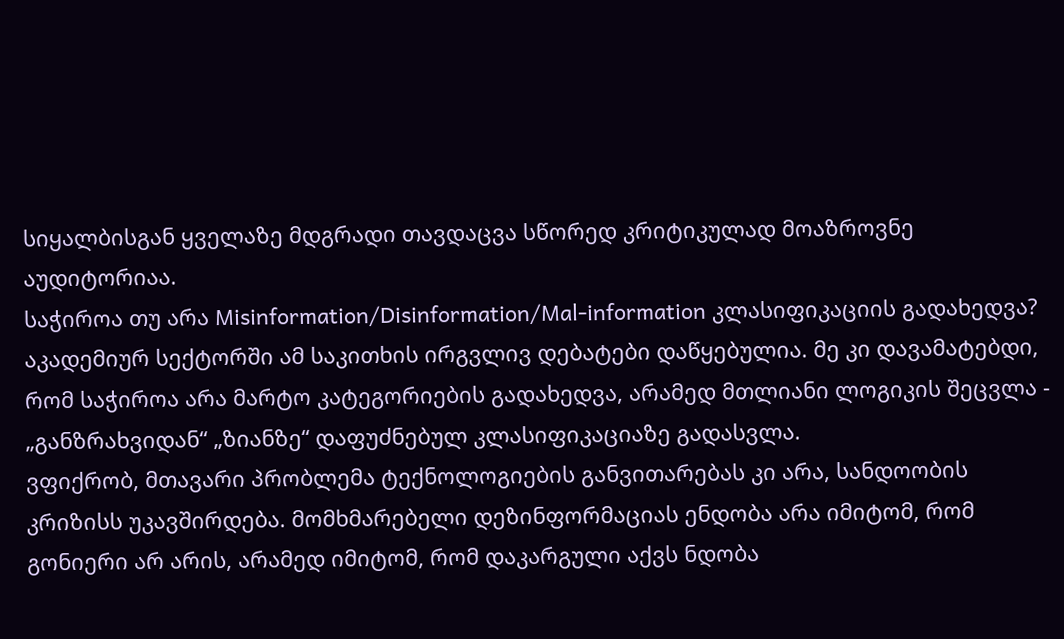სიყალბისგან ყველაზე მდგრადი თავდაცვა სწორედ კრიტიკულად მოაზროვნე აუდიტორიაა.
საჭიროა თუ არა Misinformation/Disinformation/Mal-information კლასიფიკაციის გადახედვა?
აკადემიურ სექტორში ამ საკითხის ირგვლივ დებატები დაწყებულია. მე კი დავამატებდი, რომ საჭიროა არა მარტო კატეგორიების გადახედვა, არამედ მთლიანი ლოგიკის შეცვლა - „განზრახვიდან“ „ზიანზე“ დაფუძნებულ კლასიფიკაციაზე გადასვლა.
ვფიქრობ, მთავარი პრობლემა ტექნოლოგიების განვითარებას კი არა, სანდოობის კრიზისს უკავშირდება. მომხმარებელი დეზინფორმაციას ენდობა არა იმიტომ, რომ გონიერი არ არის, არამედ იმიტომ, რომ დაკარგული აქვს ნდობა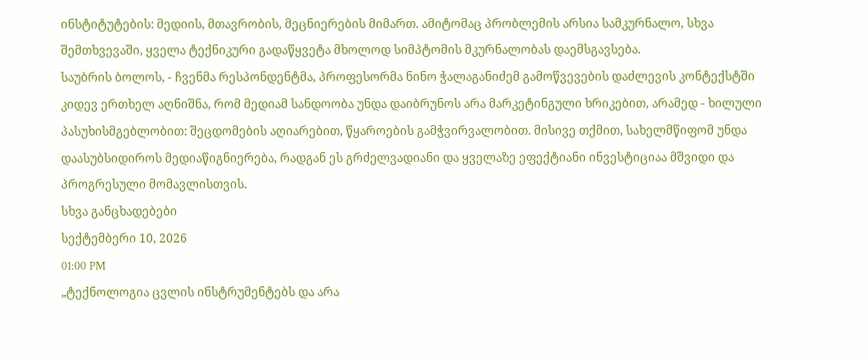ინსტიტუტების: მედიის, მთავრობის, მეცნიერების მიმართ. ამიტომაც პრობლემის არსია სამკურნალო, სხვა შემთხვევაში, ყველა ტექნიკური გადაწყვეტა მხოლოდ სიმპტომის მკურნალობას დაემსგავსება.
საუბრის ბოლოს, - ჩვენმა რესპონდენტმა, პროფესორმა ნინო ჭალაგანიძემ გამოწვევების დაძლევის კონტექსტში კიდევ ერთხელ აღნიშნა, რომ მედიამ სანდოობა უნდა დაიბრუნოს არა მარკეტინგული ხრიკებით, არამედ - ხილული პასუხისმგებლობით: შეცდომების აღიარებით, წყაროების გამჭვირვალობით. მისივე თქმით, სახელმწიფომ უნდა დაასუბსიდიროს მედიაწიგნიერება, რადგან ეს გრძელვადიანი და ყველაზე ეფექტიანი ინვესტიციაა მშვიდი და პროგრესული მომავლისთვის.
სხვა განცხადებები
სექტემბერი 10, 2026
01:00 PM
„ტექნოლოგია ცვლის ინსტრუმენტებს და არა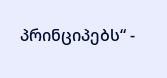პრინციპებს“ -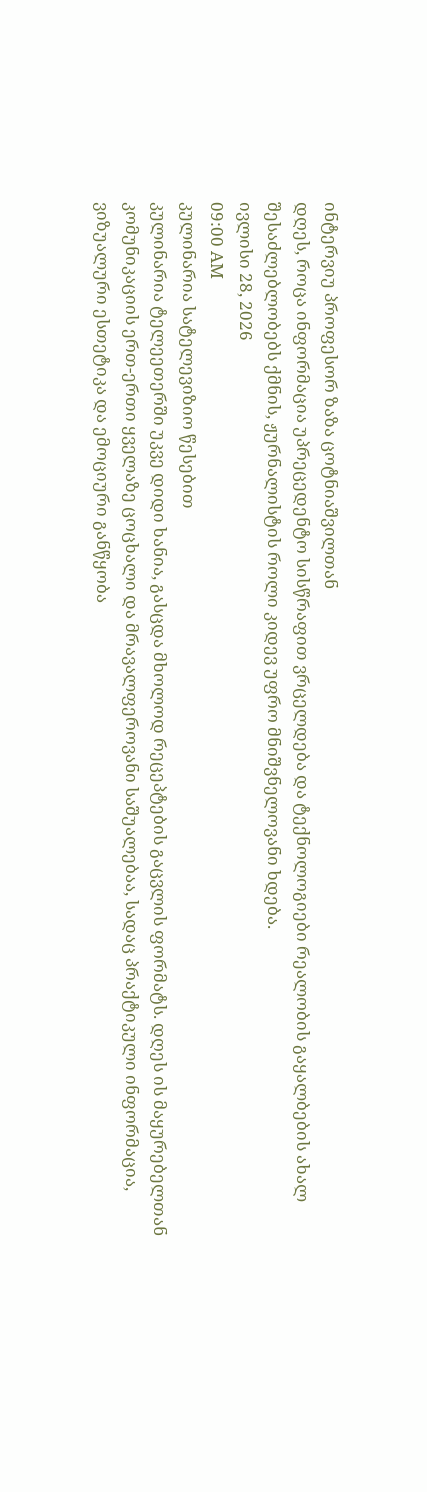ინტერვიუ პროფესორ ზაზა ცოტნიაშვილთან
დღეს, როცა ინფორმაცია უპრეცედენტო სისწრაფით ვრცელდება და ტექნოლოგიები რეალობის გაყალბების ახალ შესაძლებლობებს ქმნის, ჟურნალისტის როლი კიდევ უფრო მნიშვნელოვანი ხდება.
ივლისი 28, 2026
09:00 AM
კულინარია სატელევიზიო წესებით
კულინარია ტელეეთერში უკვე დიდი ხანია, გასცდა მხოლოდ რეცეპტების გაცვლის ფორმატს. დღეს ის მაყურებელთან კომუნიკაციის ერთ-ერთი ყველაზე ცოცხალი და მრავალფეროვანი საშუალებაა, სადაც პრაქტიკული ინფორმაცია, ვიზუალური ესთეტიკა და ემოციური განწყობა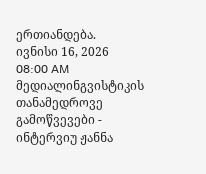ერთიანდება.
ივნისი 16, 2026
08:00 AM
მედიალინგვისტიკის თანამედროვე გამოწვევები - ინტერვიუ ჟანნა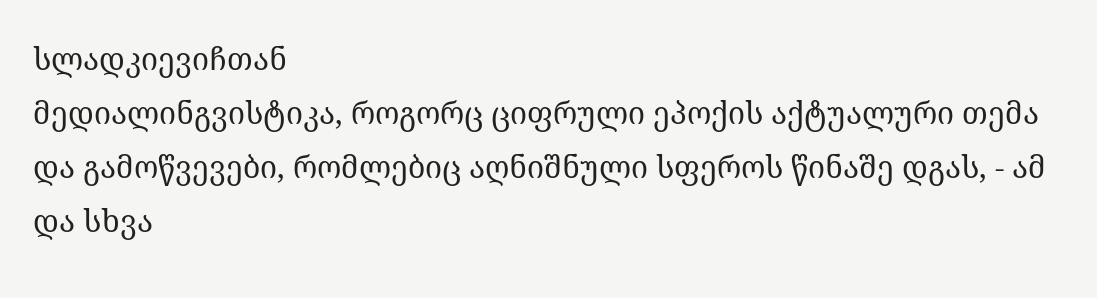სლადკიევიჩთან
მედიალინგვისტიკა, როგორც ციფრული ეპოქის აქტუალური თემა და გამოწვევები, რომლებიც აღნიშნული სფეროს წინაშე დგას, - ამ და სხვა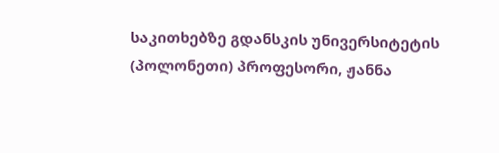საკითხებზე გდანსკის უნივერსიტეტის (პოლონეთი) პროფესორი, ჟანნა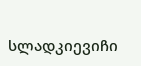სლადკიევიჩი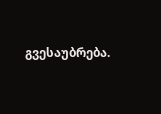გვესაუბრება.